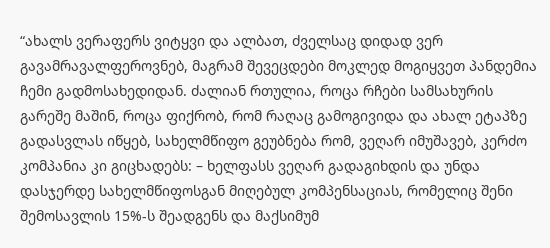“ახალს ვერაფერს ვიტყვი და ალბათ, ძველსაც დიდად ვერ გავამრავალფეროვნებ, მაგრამ შევეცდები მოკლედ მოგიყვეთ პანდემია ჩემი გადმოსახედიდან. ძალიან რთულია, როცა რჩები სამსახურის გარეშე მაშინ, როცა ფიქრობ, რომ რაღაც გამოგივიდა და ახალ ეტაპზე გადასვლას იწყებ, სახელმწიფო გეუბნება რომ, ვეღარ იმუშავებ, კერძო კომპანია კი გიცხადებს: – ხელფასს ვეღარ გადაგიხდის და უნდა დასჯერდე სახელმწიფოსგან მიღებულ კომპენსაციას, რომელიც შენი შემოსავლის 15%-ს შეადგენს და მაქსიმუმ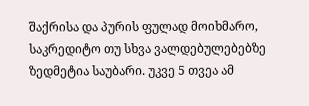შაქრისა და პურის ფულად მოიხმარო, საკრედიტო თუ სხვა ვალდებულებებზე ზედმეტია საუბარი. უკვე 5 თვეა ამ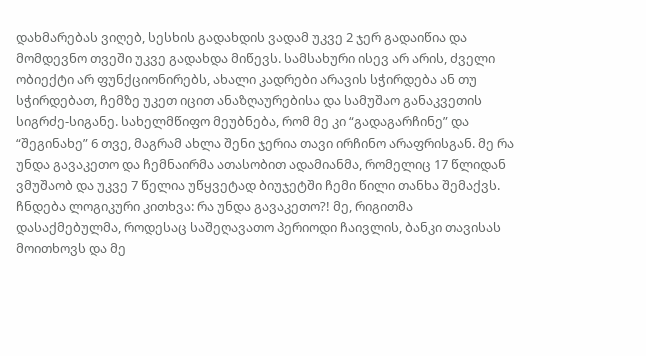დახმარებას ვიღებ, სესხის გადახდის ვადამ უკვე 2 ჯერ გადაიწია და მომდევნო თვეში უკვე გადახდა მიწევს. სამსახური ისევ არ არის, ძველი ობიექტი არ ფუნქციონირებს, ახალი კადრები არავის სჭირდება ან თუ სჭირდებათ, ჩემზე უკეთ იცით ანაზღაურებისა და სამუშაო განაკვეთის სიგრძე-სიგანე. სახელმწიფო მეუბნება, რომ მე კი “გადაგარჩინე” და “შეგინახე” 6 თვე, მაგრამ ახლა შენი ჯერია თავი ირჩინო არაფრისგან. მე რა უნდა გავაკეთო და ჩემნაირმა ათასობით ადამიანმა, რომელიც 17 წლიდან ვმუშაობ და უკვე 7 წელია უწყვეტად ბიუჯეტში ჩემი წილი თანხა შემაქვს. ჩნდება ლოგიკური კითხვა: რა უნდა გავაკეთო?! მე, რიგითმა დასაქმებულმა, როდესაც საშეღავათო პერიოდი ჩაივლის, ბანკი თავისას მოითხოვს და მე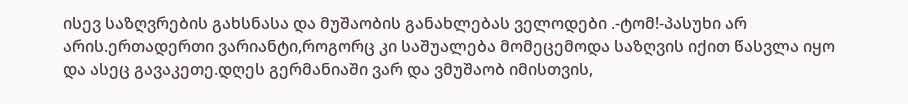ისევ საზღვრების გახსნასა და მუშაობის განახლებას ველოდები .-ტომ!-პასუხი არ არის.ერთადერთი ვარიანტი,როგორც კი საშუალება მომეცემოდა საზღვის იქით წასვლა იყო და ასეც გავაკეთე.დღეს გერმანიაში ვარ და ვმუშაობ იმისთვის,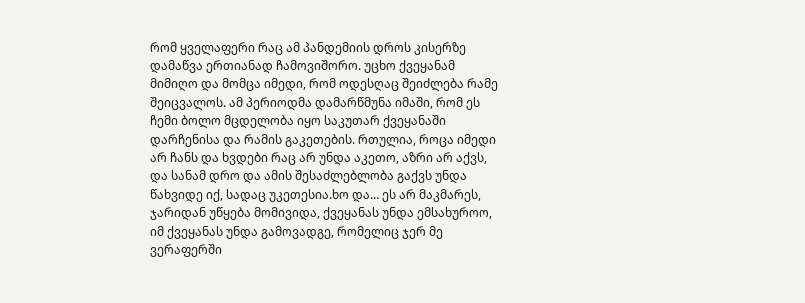რომ ყველაფერი რაც ამ პანდემიის დროს კისერზე დამაწვა ერთიანად ჩამოვიშორო. უცხო ქვეყანამ მიმიღო და მომცა იმედი, რომ ოდესღაც შეიძლება რამე შეიცვალოს. ამ პერიოდმა დამარწმუნა იმაში, რომ ეს ჩემი ბოლო მცდელობა იყო საკუთარ ქვეყანაში დარჩენისა და რამის გაკეთების. რთულია, როცა იმედი არ ჩანს და ხვდები რაც არ უნდა აკეთო, აზრი არ აქვს, და სანამ დრო და ამის შესაძლებლობა გაქვს უნდა წახვიდე იქ, სადაც უკეთესია.ხო და… ეს არ მაკმარეს, ჯარიდან უწყება მომივიდა, ქვეყანას უნდა ემსახუროო, იმ ქვეყანას უნდა გამოვადგე, რომელიც ჯერ მე ვერაფერში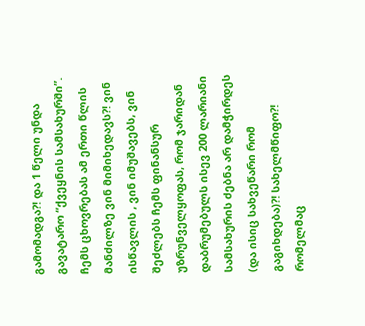გამომადგა?! და 1 წელი უნდა გავატარო “ქვეყნის სამსახურში”. ჩემს ცხოვრებას ამ ერთი წლის მანძილზე ვინ მიმიხედავს?! ვინ ისწავლის , ვინ იმუშავებს, ვინ შეძლებს ჩემს ფინანსურ უზრუნველყოფას, რომ ჯარიდან დაბრუმებულს ისევ 200 ლარიანი სამსახურის ძებნა არ დამჭირდეს (და ისიც სახვეწარი რომ გაგიხდება)?! სახელმწიფო?! რომელმაც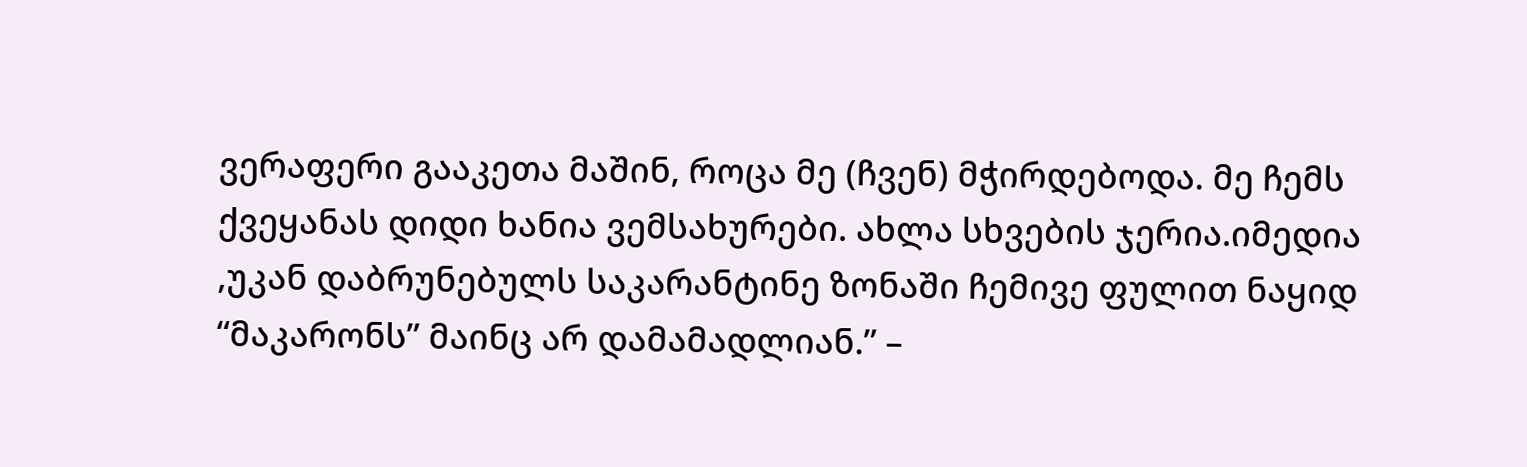ვერაფერი გააკეთა მაშინ, როცა მე (ჩვენ) მჭირდებოდა. მე ჩემს ქვეყანას დიდი ხანია ვემსახურები. ახლა სხვების ჯერია.იმედია ,უკან დაბრუნებულს საკარანტინე ზონაში ჩემივე ფულით ნაყიდ “მაკარონს” მაინც არ დამამადლიან.” –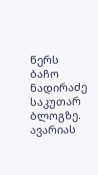წერს ბაჩო ნადირაძე საკუთარ ბლოგზე.
ავარიას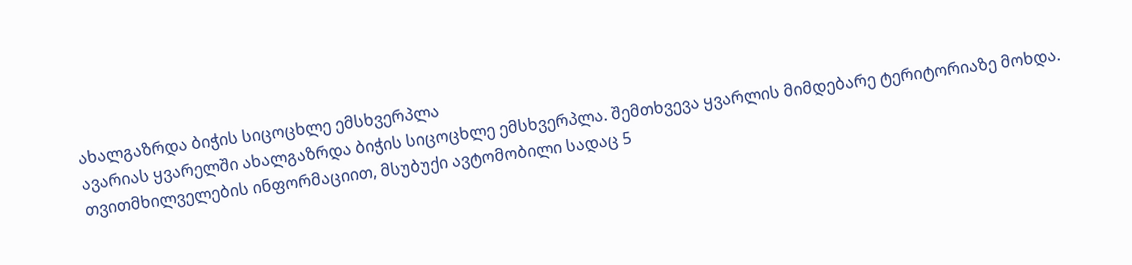ახალგაზრდა ბიჭის სიცოცხლე ემსხვერპლა
ავარიას ყვარელში ახალგაზრდა ბიჭის სიცოცხლე ემსხვერპლა. შემთხვევა ყვარლის მიმდებარე ტერიტორიაზე მოხდა. თვითმხილველების ინფორმაციით, მსუბუქი ავტომობილი სადაც 5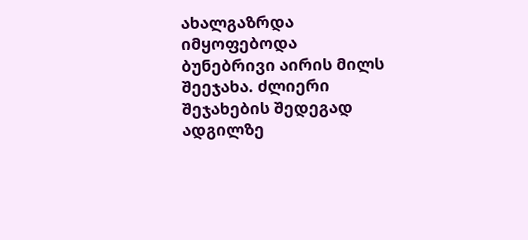ახალგაზრდა იმყოფებოდა ბუნებრივი აირის მილს შეეჯახა. ძლიერი შეჯახების შედეგად ადგილზე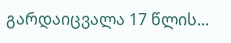გარდაიცვალა 17 წლის...